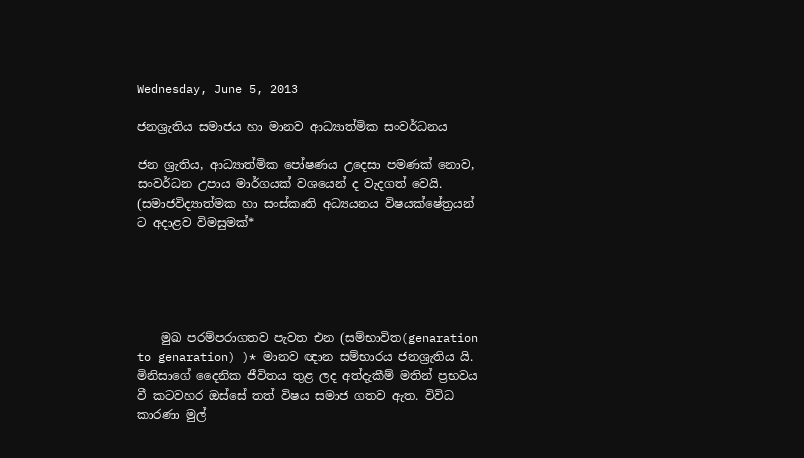Wednesday, June 5, 2013

ජනශ්‍රැතිය සමාජය හා මානව ආධ්‍යාත්මික සංවර්ධනය

ජන ශ්‍රැතිය, ආධ්‍යාත්මික පෝෂණය උදෙසා පමණක් නොව, සංවර්ධන උපාය මාර්ගයක් වශයෙන් ද වැදගත් වෙයි. (සමාජවිද්‍යාත්මක හා සංස්කෘති අධ්‍යයනය විෂයක්ෂේත්‍රයන් ට අදාළව විමසුමක්*





    මුඛ පරම්පරාගතව පැවත එන (සම්භාවිත(genaration to genaration) )* මානව ඥාන සම්භාරය ජනශ්‍රැතිය යි. මිනිසාගේ දෛනික ජීවිතය තුළ ලද අත්දැකීම් මතින් ප්‍රභවය වී කටවහර ඔස්සේ තත් විෂය සමාජ ගතව ඇත. විවිධ කාරණා මුල්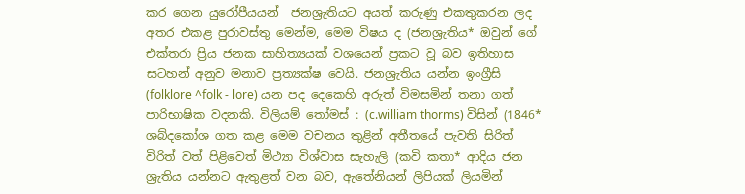කර ගෙන යුරෝපීයයන්  ජනශ්‍රැතියට අයත් කරුණු එකතුකරන ලද අතර එකළ පුරාවස්තු මෙන්ම, මෙම විෂය ද (ජනශ්‍රැතිය* ඔවුන් ගේ එක්තරා ප්‍රිය ජනක සාහිත්‍යයක් වශයෙන් ප්‍රකට වූ බව ඉතිහාස සටහන් අනුව මනාව ප්‍රත්‍යක්ෂ වෙයි. ජනශ්‍රැතිය යන්න ඉංග්‍රීසි (folklore ^folk - lore) යන පද දෙකෙහි අරුත් විමසමින් තනා ගත් පාරිභාෂික වදනකි. විලියම් තෝමස් : (c.william thorms) විසින් (1846* ශබ්දකෝශ ගත කළ මෙම වචනය තුළින් අතීතයේ පැවති සිරිත් විරිත් වත් පිළිවෙත් මිථ්‍යා විශ්වාස සැහැලි (කවි කතා* ආදිය ජන ශ්‍රැතිය යන්නට ඇතුළත් වන බව, ඇතේනියන් ලිපියක් ලියමින්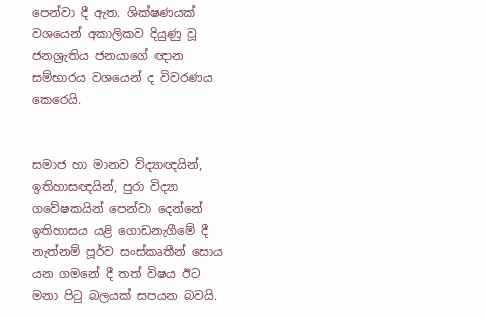පෙන්වා දී ඇත. ශික්ෂණයක් වශයෙන් අකාලිකව දියුණු වූ ජනශ්‍රැතිය ජනයාගේ ඥාන සම්භාරය වශයෙන් ද විවරණය කෙරෙයි.


සමාජ හා මානව විද්‍යාඥයින්, ඉතිහාසඥයින්, පුරා විද්‍යා ගවේෂකයින් පෙන්වා දෙන්නේ ඉතිහාසය යළි ගොඩනැගීමේ දී නැත්නම් පූර්ව සංස්කෘතීන් සොය යන ගමනේ දී තත් විෂය ඊට මනා පිටු බලයක් සපයන බවයි.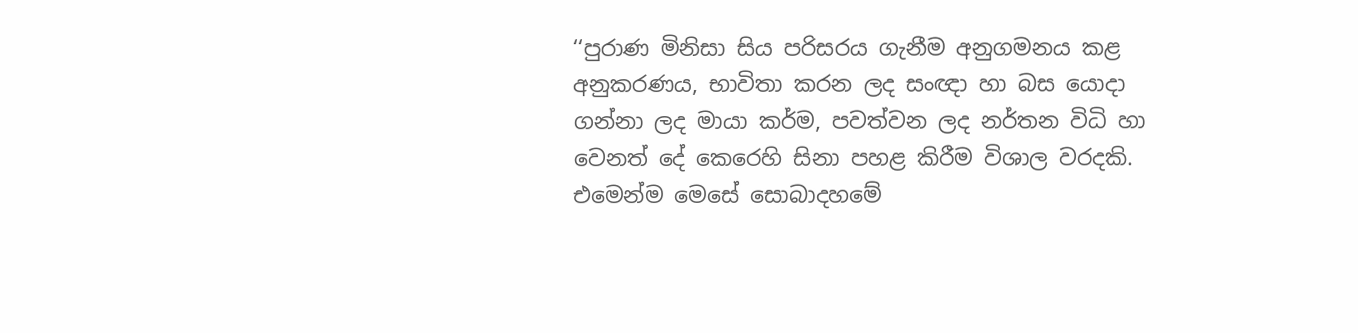‘‘පුරාණ මිනිසා සිය පරිසරය ගැනීම අනුගමනය කළ අනුකරණය, භාවිතා කරන ලද සංඥා හා බස යොදා ගන්නා ලද මායා කර්ම, පවත්වන ලද නර්තන විධි හා වෙනත් දේ කෙරෙහි සිනා පහළ කිරීම විශාල වරදකි. එමෙන්ම මෙසේ සොබාදහමේ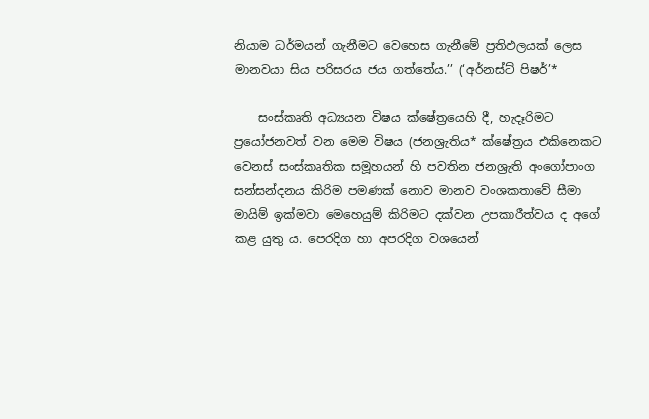නියාම ධර්මයන් ගැනීමට වෙහෙස ගැනීමේ ප්‍රතිඵලයක් ලෙස මානවයා සිය පරිසරය ජය ගත්තේය.’’ (‘අර්නස්ට් පිෂර්’*

    සංස්කෘති අධ්‍යයන විෂය ක්ෂේත්‍රයෙහි දී, හැදෑරිමට ප්‍රයෝජනවත් වන මෙම විෂය (ජනශ්‍රැතිය* ක්ෂේත්‍රය එකිනෙකට වෙනස් සංස්කෘතික සමූහයන් හි පවතින ජනශ්‍රැති අංගෝපාංග සන්සන්දනය කිරිම පමණක් නොව මානව වංශකතාවේ සීමා මායිම් ඉක්මවා මෙහෙයුම් කිරිමට දක්වන උපකාරීත්වය ද අගේ කළ යුතු ය. පෙරදිග හා අපරදිග වශයෙන්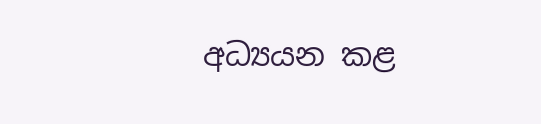අධ්‍යයන කළ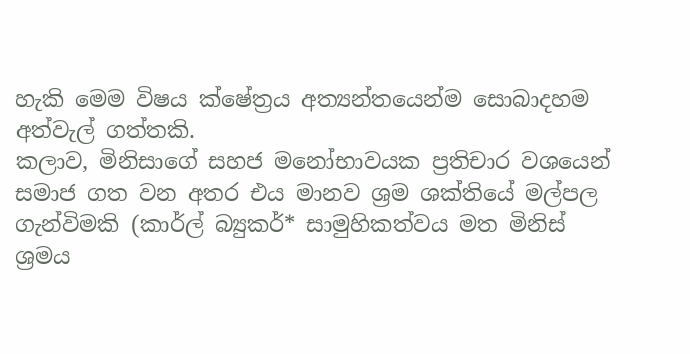හැකි මෙම විෂය ක්ෂේත්‍රය අත්‍යන්තයෙන්ම සොබාදහම අත්වැල් ගත්තකි.
කලාව, මිනිසාගේ සහජ මනෝභාවයක ප්‍රතිචාර වශයෙන් සමාජ ගත වන අතර එය මානව ශ්‍රම ශක්තියේ මල්පල ගැන්විමකි (කාර්ල් බ්‍යුකර්* සාමුහිකත්වය මත මිනිස් ශ්‍රමය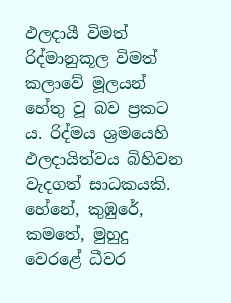ඵලදායී විමත් රිද්මානුකූල විමත් කලාවේ මූලයන් හේතු වූ බව ප්‍රකට ය. රිද්මය ශ්‍රමයෙහි ඵලදායිත්වය බිහිවන වැදගත් සාධකයකි. හේනේ, කුඹුරේ, කමතේ, මුහුදු වෙරළේ ධීවර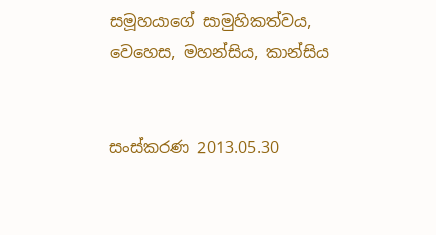සමූහයාගේ සාමුහිකත්වය, වෙහෙස, මහන්සිය, කාන්සිය


සංස්කරණ 2013.05.30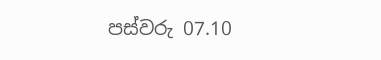පස්වරු 07.10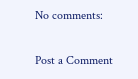No comments:

Post a Comment